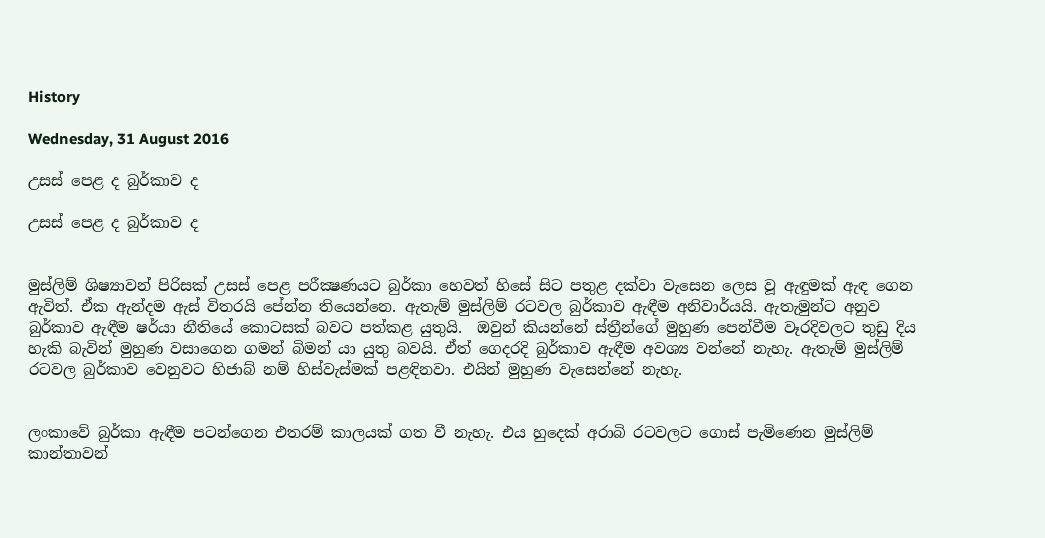History

Wednesday, 31 August 2016

උසස් පෙළ ද බුර්කාව ද

උසස් පෙළ ද බුර්කාව ද


මුස්ලිම් ශිෂ්‍යාවන් පිරිසක් උසස් පෙළ පරීක්‍ෂණයට බුර්කා හෙවත් හිසේ සිට පතුළ දක්වා වැසෙන ලෙස වූ ඇඳුමක් ඇඳ ගෙන ඇවිත්. ඒක ඇන්දම ඇස් විතරයි පේන්න තියෙන්නෙ. ඇතැම් මුස්ලිම් රටවල බුර්කාව ඇඳීම අනිවාර්යයි. ඇතැමුන්ට අනුව බුර්කාව ඇඳීම ෂර්යා නීතියේ කොටසක් බවට පත්කළ යුතුයි.  ඔවුන් කියන්නේ ස්ත්‍රීන්ගේ මුහුණ පෙන්වීම වෑරදිවලට තුඩු දිය හැකි බැවින් මුහුණ වසාගෙන ගමන් බිමන් යා යුතු බවයි. ඒත් ගෙදරදි බුර්කාව ඇඳීම අවශ්‍ය වන්නේ නැහැ. ඇතැම් මුස්ලිම් රටවල බුර්කාව වෙනුවට හිජාබ් නම් හිස්වැස්මක් පළඳිනවා. එයින් මුහුණ වැසෙන්නේ නැහැ.


ලංකාවේ බුර්කා ඇඳීම පටන්ගෙන එතරම් කාලයක් ගත වී නැහැ. එය හුදෙක් අරාබි රටවලට ගොස් පැමිණෙන මුස්ලිම් කාන්තාවන්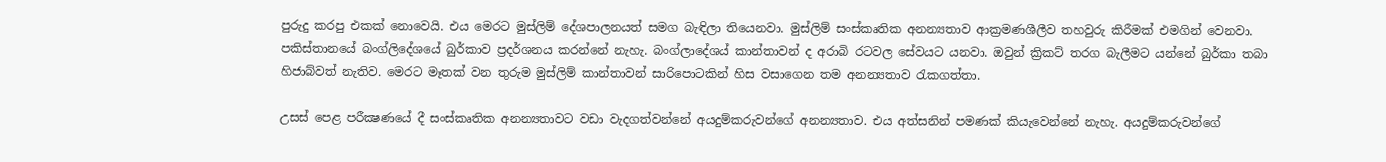පුරුදු කරපු එකක් නොවෙයි. එය මෙරට මුස්ලිම් දේශපාලනයත් සමග බැඳිලා තියෙනවා. මුස්ලිම් සංස්කෘතික අනන්‍යතාව ආක්‍රමණශීලීව තහවුරු කිරීමක් එමගින් වෙනවා. පකිස්තානයේ බංග්ලිදේශයේ බුර්කාව ප්‍රදර්ශනය කරන්නේ නැහැ. බංග්ලාදේශය් කාන්තාවන් ද අරාබි රටවල සේවයට යනවා. ඔවුන් ක්‍රිකට් තරග බැලීමට යන්නේ බුර්කා තබා හිජාබ්වත් නැතිව. මෙරට මෑතක් වන තුරුම මුස්ලිම් කාන්තාවන් සාරිපොටකින් හිස වසාගෙන තම අනන්‍යතාව රැකගත්තා.

උසස් පෙළ පරීක්‍ෂණයේ දී සංස්කෘතික අනන්‍යතාවට වඩා වැදගත්වන්නේ අයදුම්කරුවන්ගේ අනන්‍යතාව. එය අත්සනින් පමණක් කියැවෙන්නේ නැහැ. අයදුම්කරුවන්ගේ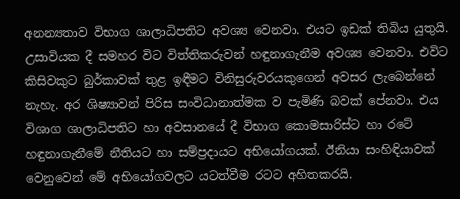අනන්‍යතාව විභාග ශාලාධිපතිට අවශ්‍ය වෙනවා. එයට ඉඩක් තිබිය යුතුයි. උසාවියක දී සමහර විට විත්තිකරුවන් හඳුනාගැනීම අවශ්‍ය වෙනවා. එවිට කිසිවකුට බුර්කාවක් තුළ ඉඳීමට විනිසුරුවරයකුගෙන් අවසර ලැබෙන්නේ නැහැ. අර ශිෂ්‍යාවන් පිරිස සංවිධානාත්මක ව පැමිණි බවක් පේනවා. එය විශාග ශාලාධිපතිට හා අවසානයේ දී විභාග කොමසාරිස්ට හා රටේ හඳුනාගැනීමේ නීතියට හා සම්ප්‍රදායට අභියෝගයක්. ඊනියා සංහිඳියාවක් වෙනුවෙන් මේ අභියෝගවලට යටත්වීම රටට අහිතකරයි.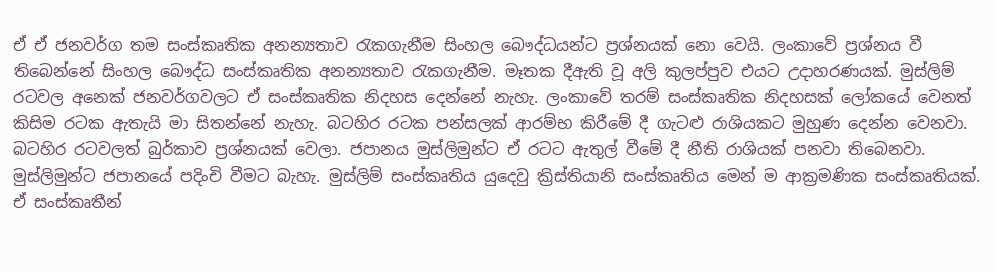ඒ ඒ ජනවර්ග තම සංස්කෘතික අනන්‍යතාව රැකගැනීම සිංහල බෞද්ධයන්ට ප්‍රශ්නයක් නො වෙයි. ලංකාවේ ප්‍රශ්නය වී තිබෙන්නේ සිංහල බෞද්ධ සංස්කෘතික අනන්‍යතාව රැකගැනීම. මෑතක දීඇති වූ අලි කුලප්පුව එයට උදාහරණයක්. මුස්ලිම් රටවල අනෙක් ජනවර්ගවලට ඒ සංස්කෘතික නිදහස දෙන්නේ නැහැ. ලංකාවේ තරම් සංස්කෘතික නිදහසක් ලෝකයේ වෙනත් කිසිම රටක ඇතැයි මා සිතන්නේ නැහැ. බටහිර රටක පන්සලක් ආරම්භ කිරීමේ දී ගැටළු රාශියකට මුහුණ දෙන්න වෙනවා. බටහිර රටවලත් බුර්කාව ප්‍රශ්නයක් වෙලා. ජපානය මුස්ලිමුන්ට ඒ රටට ඇතුල් වීමේ දී නීති රාශියක් පනවා තිබෙනවා. මුස්ලිමුන්ට ජපානයේ පදිංචි වීමට බැහැ. මුස්ලිම් සංස්කෘතිය යුදෙවු ක්‍රිස්තියානි සංස්කෘතිය මෙන් ම ආක්‍රමණික සංස්කෘතියක්. ඒ සංස්කෘතීන්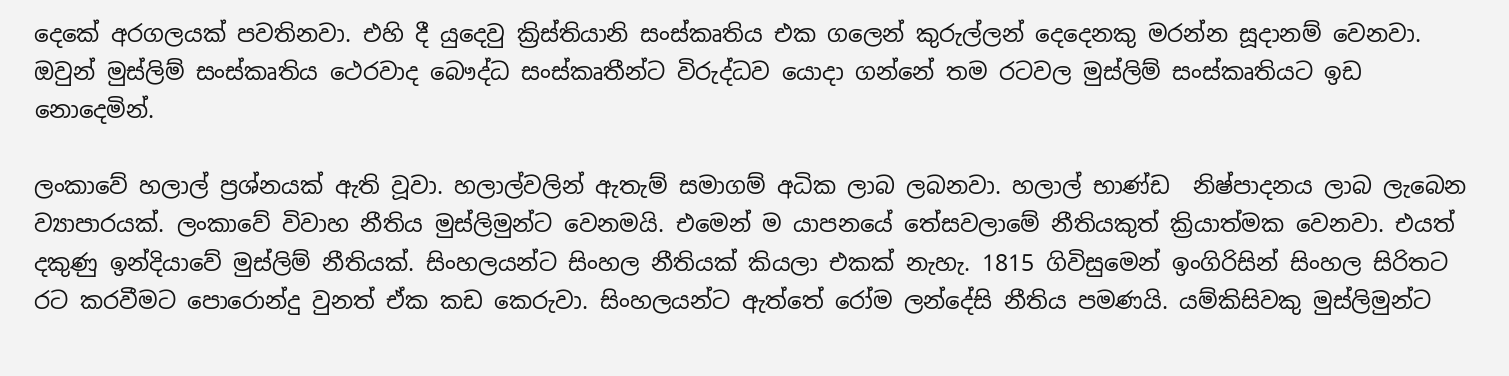දෙකේ අරගලයක් පවතිනවා. එහි දී යුදෙවු ක්‍රිස්තියානි සංස්කෘතිය එක ගලෙන් කුරුල්ලන් දෙදෙනකු මරන්න සූදානම් වෙනවා. ඔවුන් මුස්ලිම් සංස්කෘතිය ථෙරවාද බෞද්ධ සංස්කෘතීන්ට විරුද්ධව යොදා ගන්නේ තම රටවල මුස්ලිම් සංස්කෘතියට ඉඩ නොදෙමින්.

ලංකාවේ හලාල් ප්‍රශ්නයක් ඇති වූවා. හලාල්වලින් ඇතැම් සමාගම් අධික ලාබ ලබනවා. හලාල් භාණ්ඩ  නිෂ්පාදනය ලාබ ලැබෙන ව්‍යාපාරයක්. ලංකාවේ විවාහ නීතිය මුස්ලිමුන්ට වෙනමයි. එමෙන් ම යාපනයේ තේසවලාමේ නීතියකුත් ක්‍රියාත්මක වෙනවා. එයත් දකුණු ඉන්දියාවේ මුස්ලිම් නීතියක්. සිංහලයන්ට සිංහල නීතියක් කියලා එකක් නැහැ. 1815 ගිවිසුමෙන් ඉංගිරිසින් සිංහල සිරිතට රට කරවීමට පොරොන්දු වුනත් ඒක කඩ කෙරුවා. සිංහලයන්ට ඇත්තේ රෝම ලන්දේසි නීතිය පමණයි. යම්කිසිවකු මුස්ලිමුන්ට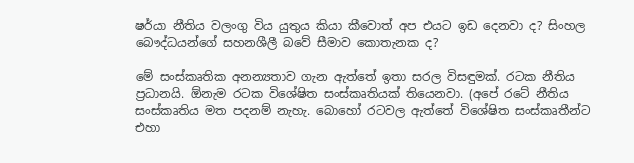ෂර්යා නීතිය වලංගු විය යුතුය කියා කීවොත් අප එයට ඉඩ දෙනවා ද? සිංහල බෞද්ධයන්ගේ සහනශීලී බවේ සීමාව කොතැනක ද?

මේ සංස්කෘතික අනන්‍යතාව ගැන ඇත්තේ ඉතා සරල විසඳුමක්. රටක නීතිය ප්‍රධානයි. ඕනැම රටක විශේෂිත සංස්කෘතියක් තියෙනවා. (අපේ රටේ නීතිය සංස්කෘතිය මත පදනම් නැහැ. බොහෝ රටවල ඇත්තේ විශේෂිත සංස්කෘතීන්ට එහා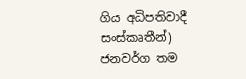ගිය අධිපතිවාදී සංස්කෘතීන්)  ජනවර්ග තම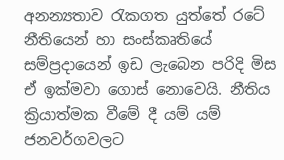අනන්‍යතාව රැකගත යුත්තේ රටේ නීතියෙන් හා සංස්කෘතියේ සම්ප්‍රදායෙන් ඉඩ ලැබෙන පරිදි මිස ඒ ඉක්මවා ගොස් නොවෙයි. නීතිය ක්‍රියාත්මක වීමේ දී යම් යම් ජනවර්ගවලට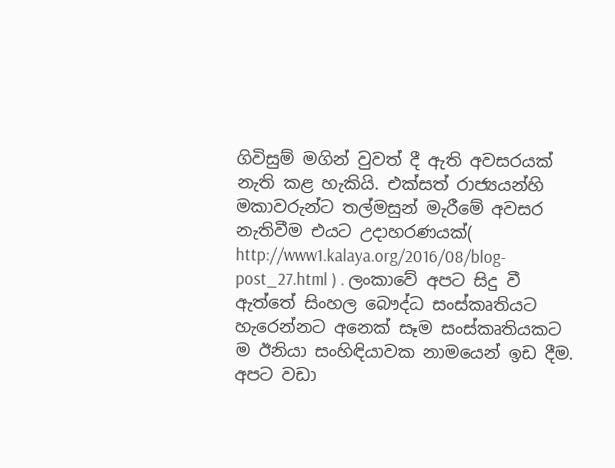ගිවිසුම් මගින් වුවත් දී ඇති අවසරයක් නැති කළ හැකියි. එක්සත් රාජ්‍යයන්හි මකාවරුන්ට තල්මසුන් මැරීමේ අවසර නැතිවීම එයට උදාහරණයක්( http://www1.kalaya.org/2016/08/blog-post_27.html ) . ලංකාවේ අපට සිදු වී ඇත්තේ සිංහල බෞද්ධ සංස්කෘතියට හැරෙන්නට අනෙක් සෑම සංස්කෘතියකට ම ඊනියා සංහිඳියාවක නාමයෙන් ඉඩ දීම. අපට වඩා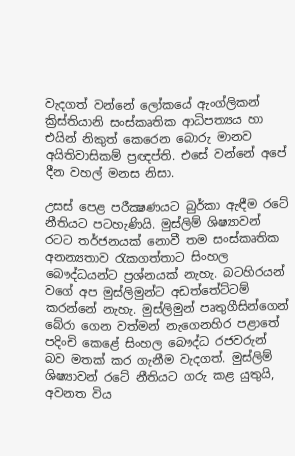වැදගත් වන්නේ ලෝකයේ ඇංග්ලිකන් ක්‍රිස්තියානි සංස්කෘතික ආධිපත්‍යය හා එයින් නිකුත් කෙරෙන බොරු මානව අයිතිවාසිකම් ප්‍රඥප්ති. එසේ වන්නේ අපේ දීන වහල් මනස නිසා.

උසස් පෙළ පරීක්‍ෂණයට බුර්කා ඇඳීම රටේ නීතියට පටහැණියි. මුස්ලිම් ශිෂ්‍යාවන් රටට තර්ජනයක් නොවී තම සංස්කෘතික අනන්‍යතාව රැකගත්තාට සිංහල බෞද්ධයන්ට ප්‍රශ්නයක් නැහැ. බටහිරයන් වගේ අප මුස්ලිමුන්ට අඩත්තේට්ටම් කරන්නේ නැහැ. මුස්ලිමුන් පෘතුගීසින්ගෙන් බේරා ගෙන වත්මන් නැගෙනහිර පළාතේ පදිංචි කෙළේ සිංහල බෞද්ධ රජවරුන් බව මතක් කර ගැනීම වැදගත්. මුස්ලිම් ශිෂ්‍යාවන් රටේ නීතියට ගරු කළ යුතුයි, අවනත විය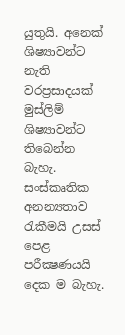යුතුයි. අනෙක් ශිෂ්‍යාවන්ට නැති වරප්‍රසාදයක් මුස්ලිම් ශිෂ්‍යාවන්ට තිබෙන්න බැහැ. සංස්කෘතික අනන්‍යතාව රැකීමයි උසස් පෙළ පරීක්‍ෂණයයි දෙක ම බැහැ.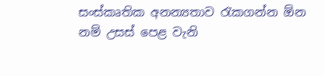සංස්කෘතික අනන්‍යතාව රැකගන්න ඕන නම් උසස් පෙළ වැනි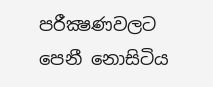පරීක්‍ෂණවලට පෙනී නොසිටිය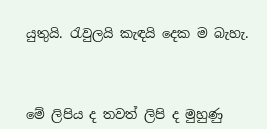යුතුයි. රැවුලයි කැඳයි දෙක ම බැහැ.



මේ ලිපිය ද තවත් ලිපි ද මුහුණු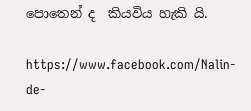පොතෙන් ද  කියවිය හැකි යි.

https://www.facebook.com/Nalin-de-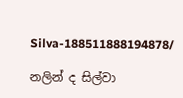Silva-188511888194878/

නලින් ද සිල්වා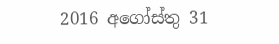2016 අගෝස්තු 31